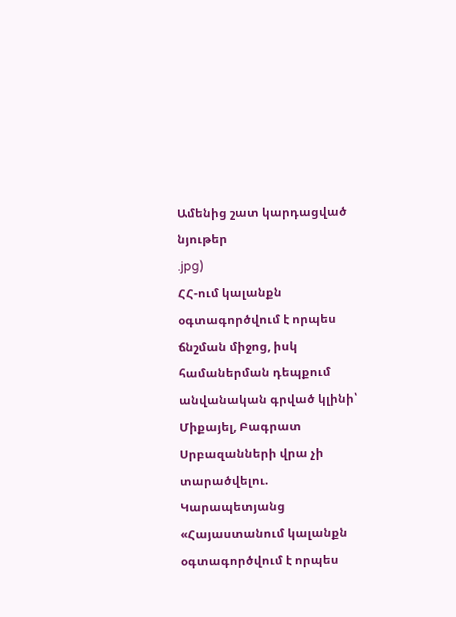Ամենից շատ կարդացված նյութեր
.jpg)
ՀՀ-ում կալանքն օգտագործվում է որպես ճնշման միջոց, իսկ համաներման դեպքում անվանական գրված կլինի՝ Միքայել, Բագրատ Սրբազանների վրա չի տարածվելու. Կարապետյանց
«Հայաստանում կալանքն օգտագործվում է որպես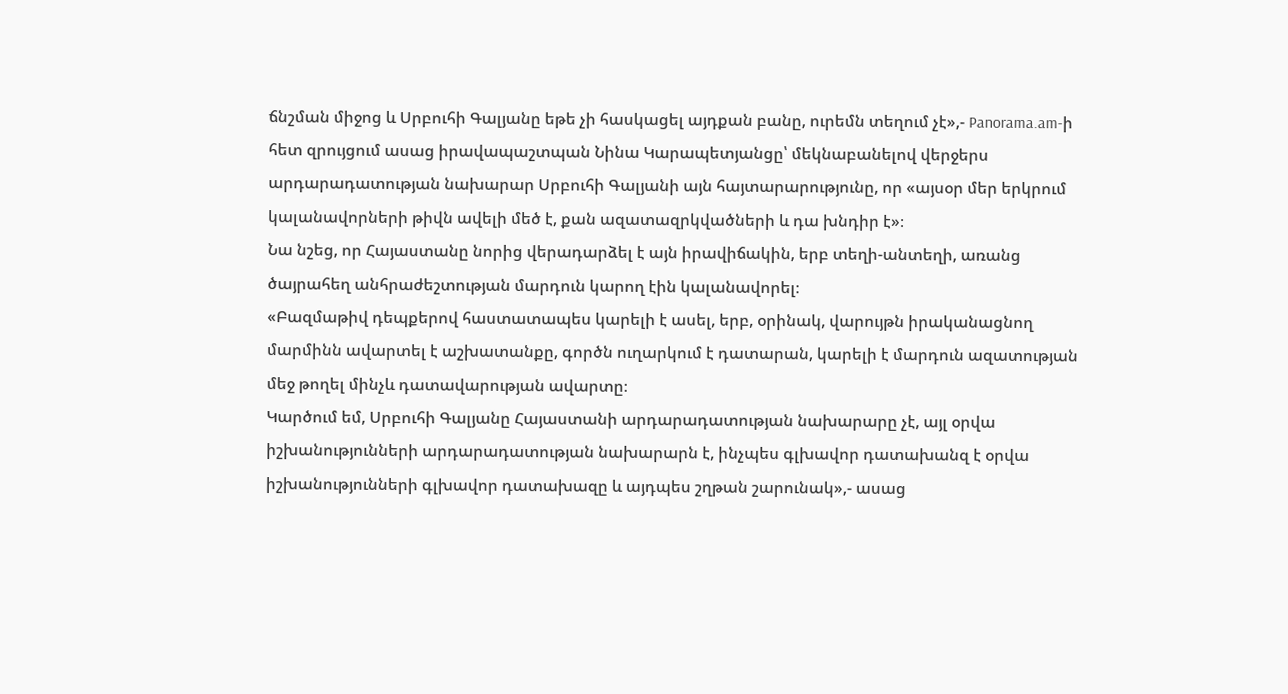ճնշման միջոց և Սրբուհի Գալյանը եթե չի հասկացել այդքան բանը, ուրեմն տեղում չէ»,- Panorama.am-ի հետ զրույցում ասաց իրավապաշտպան Նինա Կարապետյանցը՝ մեկնաբանելով վերջերս արդարադատության նախարար Սրբուհի Գալյանի այն հայտարարությունը, որ «այսօր մեր երկրում կալանավորների թիվն ավելի մեծ է, քան ազատազրկվածների և դա խնդիր է»։
Նա նշեց, որ Հայաստանը նորից վերադարձել է այն իրավիճակին, երբ տեղի-անտեղի, առանց ծայրահեղ անհրաժեշտության մարդուն կարող էին կալանավորել։
«Բազմաթիվ դեպքերով հաստատապես կարելի է ասել, երբ, օրինակ, վարույթն իրականացնող մարմինն ավարտել է աշխատանքը, գործն ուղարկում է դատարան, կարելի է մարդուն ազատության մեջ թողել մինչև դատավարության ավարտը։
Կարծում եմ, Սրբուհի Գալյանը Հայաստանի արդարադատության նախարարը չէ, այլ օրվա իշխանությունների արդարադատության նախարարն է, ինչպես գլխավոր դատախանզ է օրվա իշխանությունների գլխավոր դատախազը և այդպես շղթան շարունակ»,- ասաց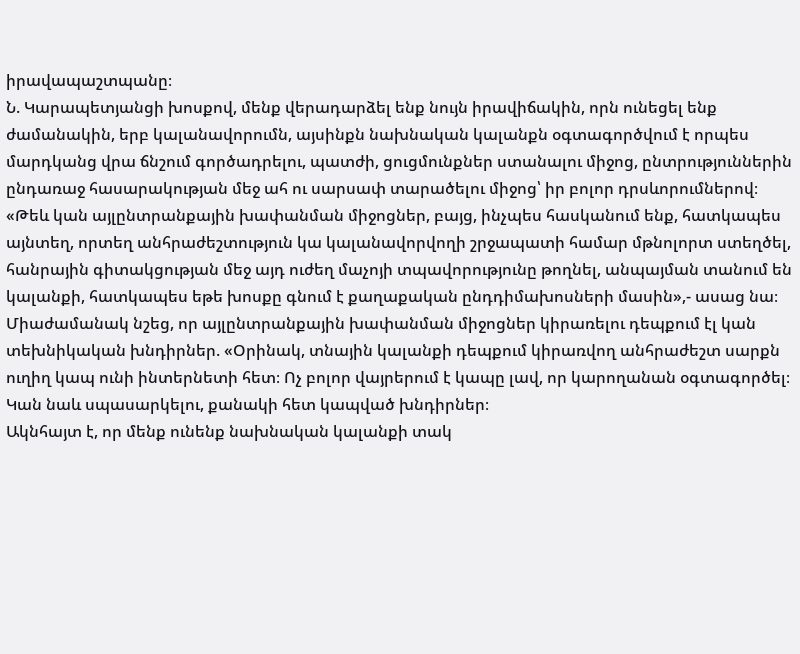իրավապաշտպանը։
Ն. Կարապետյանցի խոսքով, մենք վերադարձել ենք նույն իրավիճակին, որն ունեցել ենք ժամանակին, երբ կալանավորումն, այսինքն նախնական կալանքն օգտագործվում է որպես մարդկանց վրա ճնշում գործադրելու, պատժի, ցուցմունքներ ստանալու միջոց, ընտրություններին ընդառաջ հասարակության մեջ ահ ու սարսափ տարածելու միջոց՝ իր բոլոր դրսևորումներով։
«Թեև կան այլընտրանքային խափանման միջոցներ, բայց, ինչպես հասկանում ենք, հատկապես այնտեղ, որտեղ անհրաժեշտություն կա կալանավորվողի շրջապատի համար մթնոլորտ ստեղծել, հանրային գիտակցության մեջ այդ ուժեղ մաչոյի տպավորությունը թողնել, անպայման տանում են կալանքի, հատկապես եթե խոսքը գնում է քաղաքական ընդդիմախոսների մասին»,- ասաց նա։
Միաժամանակ նշեց, որ այլընտրանքային խափանման միջոցներ կիրառելու դեպքում էլ կան տեխնիկական խնդիրներ. «Օրինակ, տնային կալանքի դեպքում կիրառվող անհրաժեշտ սարքն ուղիղ կապ ունի ինտերնետի հետ։ Ոչ բոլոր վայրերում է կապը լավ, որ կարողանան օգտագործել։ Կան նաև սպասարկելու, քանակի հետ կապված խնդիրներ։
Ակնհայտ է, որ մենք ունենք նախնական կալանքի տակ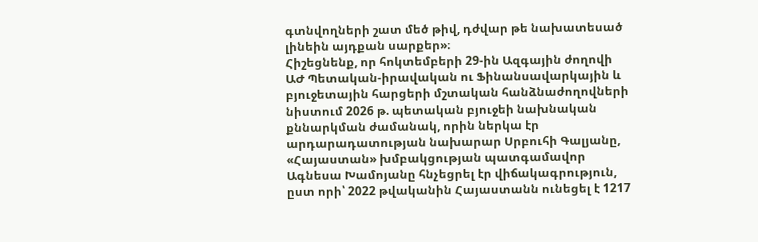գտնվողների շատ մեծ թիվ, դժվար թե նախատեսած լինեին այդքան սարքեր»։
Հիշեցնենք, որ հոկտեմբերի 29-ին Ազգային ժողովի ԱԺ Պետական-իրավական ու Ֆինանսավարկային և բյուջետային հարցերի մշտական հանձնաժողովների նիստում 2026 թ. պետական բյուջեի նախնական քննարկման ժամանակ, որին ներկա էր արդարադատության նախարար Սրբուհի Գալյանը, «Հայաստան» խմբակցության պատգամավոր Ագնեսա Խամոյանը հնչեցրել էր վիճակագրություն, ըստ որի՝ 2022 թվականին Հայաստանն ունեցել է 1217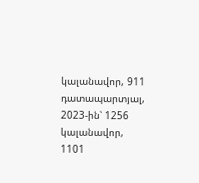կալանավոր, 911 դատապարտյալ, 2023-ին՝ 1256 կալանավոր, 1101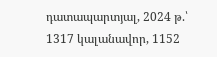դատապարտյալ, 2024 թ.՝ 1317 կալանավոր, 1152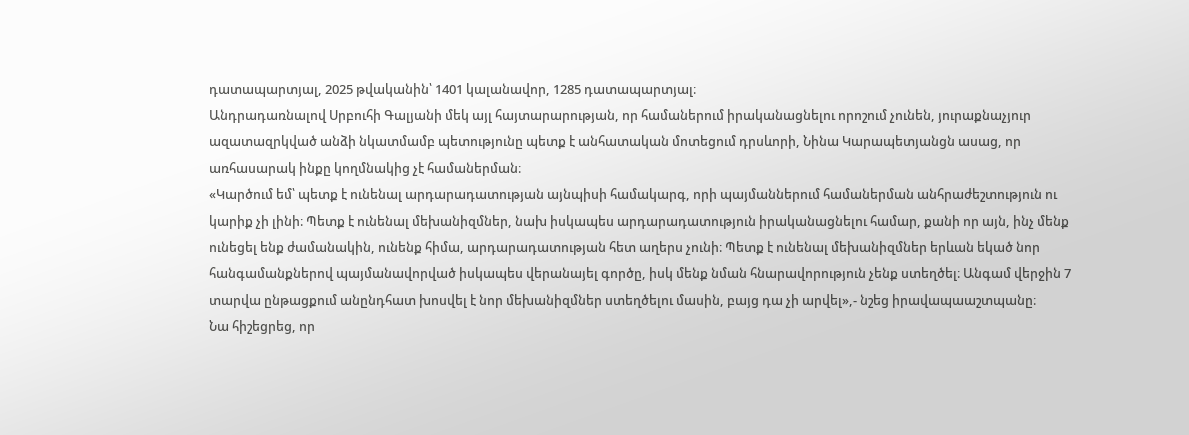դատապարտյալ, 2025 թվականին՝ 1401 կալանավոր, 1285 դատապարտյալ։
Անդրադառնալով Սրբուհի Գալյանի մեկ այլ հայտարարության, որ համաներում իրականացնելու որոշում չունեն, յուրաքնաչյուր ազատազրկված անձի նկատմամբ պետությունը պետք է անհատական մոտեցում դրսևորի, Նինա Կարապետյանցն ասաց, որ առհասարակ ինքը կողմնակից չէ համաներման։
«Կարծում եմ՝ պետք է ունենալ արդարադատության այնպիսի համակարգ, որի պայմաններում համաներման անհրաժեշտություն ու կարիք չի լինի։ Պետք է ունենալ մեխանիզմներ, նախ իսկապես արդարադատություն իրականացնելու համար, քանի որ այն, ինչ մենք ունեցել ենք ժամանակին, ունենք հիմա, արդարադատության հետ աղերս չունի։ Պետք է ունենալ մեխանիզմներ երևան եկած նոր հանգամանքներով պայմանավորված իսկապես վերանայել գործը, իսկ մենք նման հնարավորություն չենք ստեղծել։ Անգամ վերջին 7 տարվա ընթացքում անընդհատ խոսվել է նոր մեխանիզմներ ստեղծելու մասին, բայց դա չի արվել»,- նշեց իրավապաաշտպանը։
Նա հիշեցրեց, որ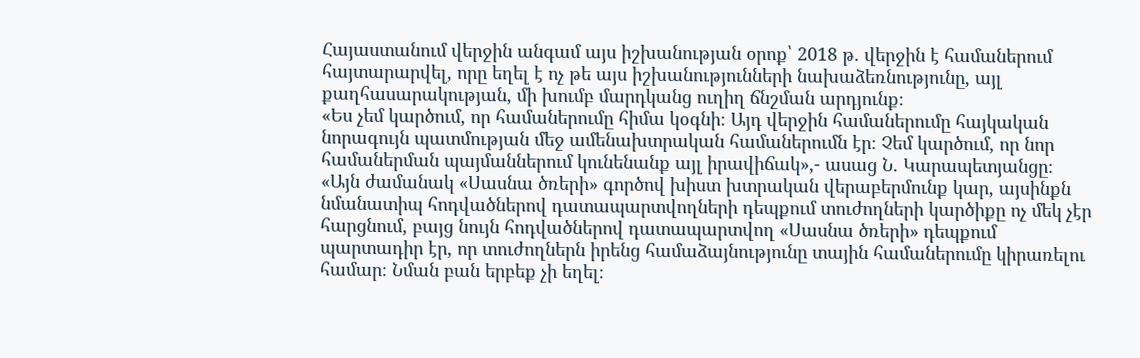Հայաստանում վերջին անգամ այս իշխանության օրոք՝ 2018 թ. վերջին է համաներում հայտարարվել, որը եղել է ոչ թե այս իշխանությունների նախաձեռնությունը, այլ քաղհասարակության, մի խումբ մարդկանց ուղիղ ճնշման արդյունք։
«Ես չեմ կարծում, որ համաներումը հիմա կօգնի։ Այդ վերջին համաներումը հայկական նորագույն պատմության մեջ ամենախտրական համաներումն էր։ Չեմ կարծում, որ նոր համաներման պայմաններում կունենանք այլ իրավիճակ»,- ասաց Ն. Կարապետյանցը։
«Այն ժամանակ «Սասնա ծռերի» գործով խիստ խտրական վերաբերմունք կար, այսինքն նմանատիպ հոդվածներով դատապարտվողների դեպքում տուժողների կարծիքը ոչ մեկ չէր հարցնում, բայց նույն հոդվածներով դատապարտվող «Սասնա ծռերի» դեպքում պարտադիր էր, որ տուժողներն իրենց համաձայնությունը տային համաներումը կիրառելու համար։ Նման բան երբեք չի եղել։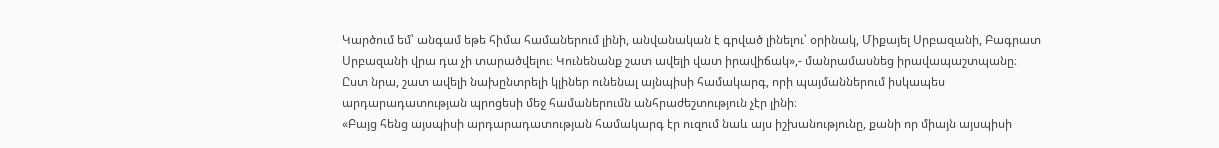Կարծում եմ՝ անգամ եթե հիմա համաներում լինի, անվանական է գրված լինելու՝ օրինակ, Միքայել Սրբազանի, Բագրատ Սրբազանի վրա դա չի տարածվելու։ Կունենանք շատ ավելի վատ իրավիճակ»,- մանրամասնեց իրավապաշտպանը։
Ըստ նրա, շատ ավելի նախընտրելի կլիներ ունենալ այնպիսի համակարգ, որի պայմաններում իսկապես արդարադատության պրոցեսի մեջ համաներումն անհրաժեշտություն չէր լինի։
«Բայց հենց այսպիսի արդարադատության համակարգ էր ուզում նաև այս իշխանությունը, քանի որ միայն այսպիսի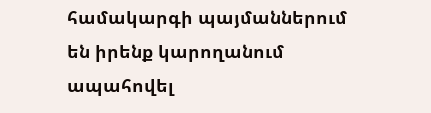համակարգի պայմաններում են իրենք կարողանում ապահովել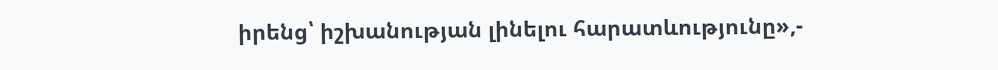իրենց՝ իշխանության լինելու հարատևությունը»,-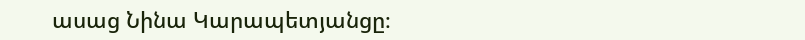ասաց Նինա Կարապետյանցը։